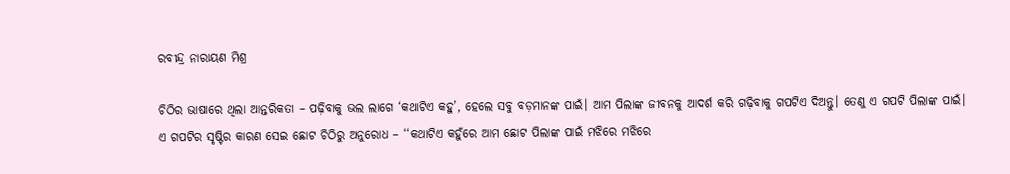ରବୀନ୍ଦ୍ର ନାରାୟଣ ମିଶ୍ର

ଚିଠିର ଭାଷାରେ ଥିଲା ଆନ୍ତରିକତା – ପଢ଼ିବାକୁ ଭଲ ଲାଗେ ‘କଥାଟିଏ କହୁ’, ହେଲେ ସବୁ ବଡ଼ମାନଙ୍କ ପାଇଁ। ଆମ ପିଲାଙ୍କ ଜୀବନକୁ ଆଦର୍ଶ କରି ଗଢ଼ିବାକୁ ଗପଟିଏ ଦିଅନ୍ତୁ। ତେଣୁ ଏ ଗପଟି ପିଲାଙ୍କ ପାଇଁ।
ଏ ଗପଟିର ସୃଷ୍ଟିର କାରଣ ସେଇ ଛୋଟ ଚିଠିରୁ ଅନୁରୋଧ – ‘‘କଥାଟିଏ କହୁଁରେ ଆମ ଛୋଟ ପିଲାଙ୍କ ପାଇଁ ମଝିରେ ମଝିରେ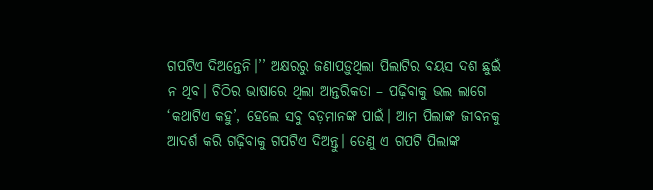ଗପଟିଏ ଦିଅନ୍ତେନି।’’ ଅକ୍ଷରରୁ ଜଣାପଡ଼ୁଥିଲା ପିଲାଟିର ବୟସ ଦଶ ଛୁଇଁ ନ ଥିବ। ଚିଠିର ଭାଷାରେ ଥିଲା ଆନ୍ତରିକତା – ପଢ଼ିବାକୁ ଭଲ ଲାଗେ ‘କଥାଟିଏ କହୁ’, ହେଲେ ସବୁ ବଡ଼ମାନଙ୍କ ପାଇଁ। ଆମ ପିଲାଙ୍କ ଜୀବନକୁ ଆଦର୍ଶ କରି ଗଢ଼ିବାକୁ ଗପଟିଏ ଦିଅନ୍ତୁ। ତେଣୁ ଏ ଗପଟି ପିଲାଙ୍କ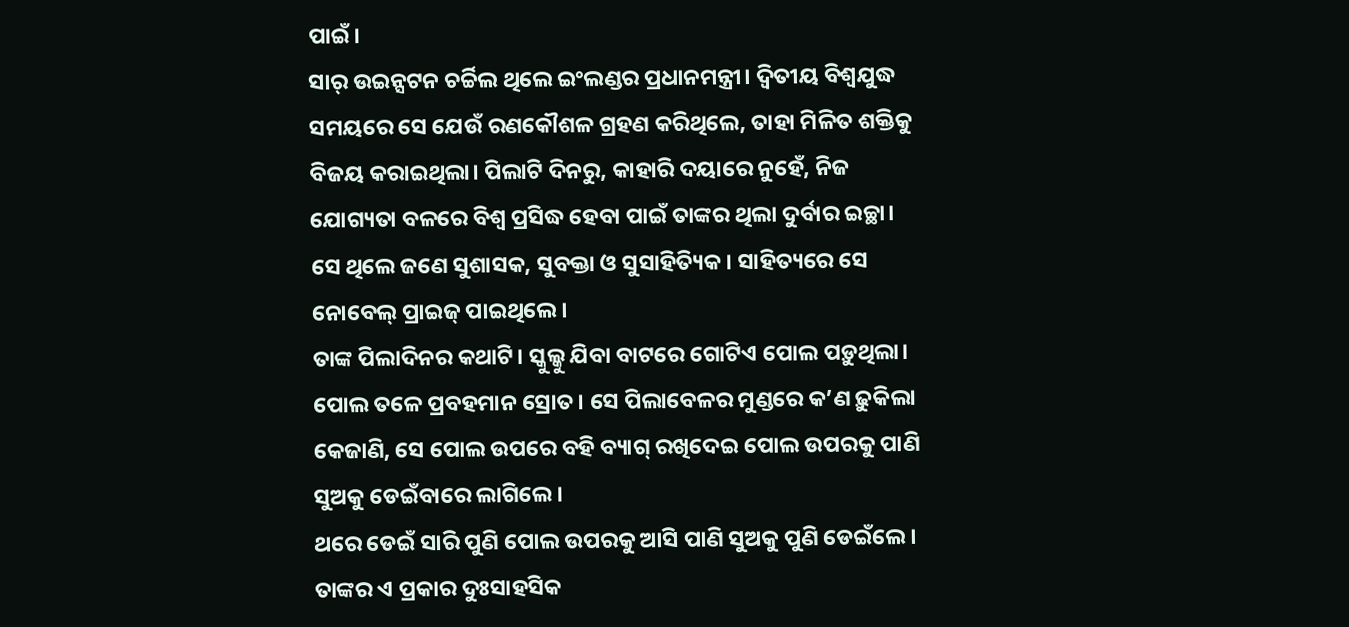ପାଇଁ।
ସାର୍ ଉଇନ୍ସଟନ ଚର୍ଚ୍ଚିଲ ଥିଲେ ଇଂଲଣ୍ଡର ପ୍ରଧାନମନ୍ତ୍ରୀ। ଦ୍ୱିତୀୟ ବିଶ୍ୱଯୁଦ୍ଧ ସମୟରେ ସେ ଯେଉଁ ରଣକୌଶଳ ଗ୍ରହଣ କରିଥିଲେ, ତାହା ମିଳିତ ଶକ୍ତିକୁ ବିଜୟ କରାଇଥିଲା। ପିଲାଟି ଦିନରୁ, କାହାରି ଦୟାରେ ନୁହେଁ, ନିଜ ଯୋଗ୍ୟତା ବଳରେ ବିଶ୍ୱ ପ୍ରସିଦ୍ଧ ହେବା ପାଇଁ ତାଙ୍କର ଥିଲା ଦୁର୍ବାର ଇଚ୍ଛା। ସେ ଥିଲେ ଜଣେ ସୁଶାସକ, ସୁବକ୍ତା ଓ ସୁସାହିତ୍ୟିକ। ସାହିତ୍ୟରେ ସେ ନୋବେଲ୍ ପ୍ରାଇଜ୍ ପାଇଥିଲେ।
ତାଙ୍କ ପିଲାଦିନର କଥାଟି। ସ୍କୁଲ୍କୁ ଯିବା ବାଟରେ ଗୋଟିଏ ପୋଲ ପଡ଼ୁଥିଲା। ପୋଲ ତଳେ ପ୍ରବହମାନ ସ୍ରୋତ। ସେ ପିଲାବେଳର ମୁଣ୍ଡରେ କ’ଣ ଢ଼ୁକିଲା କେଜାଣି, ସେ ପୋଲ ଉପରେ ବହି ବ୍ୟାଗ୍ ରଖିଦେଇ ପୋଲ ଉପରକୁ ପାଣି ସୁଅକୁ ଡେଇଁବାରେ ଲାଗିଲେ।
ଥରେ ଡେଇଁ ସାରି ପୁଣି ପୋଲ ଉପରକୁ ଆସି ପାଣି ସୁଅକୁ ପୁଣି ଡେଇଁଲେ। ତାଙ୍କର ଏ ପ୍ରକାର ଦୁଃସାହସିକ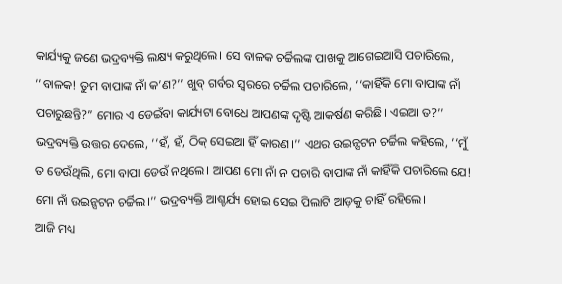କାର୍ଯ୍ୟକୁ ଜଣେ ଭଦ୍ରବ୍ୟକ୍ତି ଲକ୍ଷ୍ୟ କରୁଥିଲେ। ସେ ବାଳକ ଚର୍ଚ୍ଚିଲଙ୍କ ପାଖକୁ ଆଗେଇଆସି ପଚାରିଲେ, ‘‘ବାଳକ! ତୁମ ବାପାଙ୍କ ନାଁ କ’ଣ?’’ ଖୁବ୍ ଗର୍ବର ସ୍ୱରରେ ଚର୍ଚ୍ଚିଲ ପଚାରିଲେ, ‘‘କାହିଁକି ମୋ ବାପାଙ୍କ ନାଁ ପଚାରୁଛନ୍ତି?” ମୋର ଏ ଡେଇଁବା କାର୍ଯ୍ୟଟା ବୋଧେ ଆପଣଙ୍କ ଦୃଷ୍ଟି ଆକର୍ଷଣ କରିଛି। ଏଇଆ ତ?’’
ଭଦ୍ରବ୍ୟକ୍ତି ଉତ୍ତର ଦେଲେ, ‘‘ହଁ, ହଁ, ଠିକ୍ ସେଇଆ ହିଁ କାରଣ।’’ ଏଥର ଉଇନ୍ସଟନ ଚର୍ଚ୍ଚିଲ କହିଲେ, ‘‘ମୁଁ ତ ଡେଉଁଥିଲି, ମୋ ବାପା ଡେଉଁ ନଥିଲେ। ଆପଣ ମୋ ନାଁ ନ ପଚାରି ବାପାଙ୍କ ନାଁ କାହିଁକି ପଚାରିଲେ ଯେ! ମୋ ନାଁ ଉଇନ୍ସଟନ ଚର୍ଚ୍ଚିଲ।’’ ଭଦ୍ରବ୍ୟକ୍ତି ଆଶ୍ଚର୍ଯ୍ୟ ହୋଇ ସେଇ ପିଲାଟି ଆଡ଼କୁ ଚାହିଁ ରହିଲେ।
ଆଜି ମଧ୍ୟ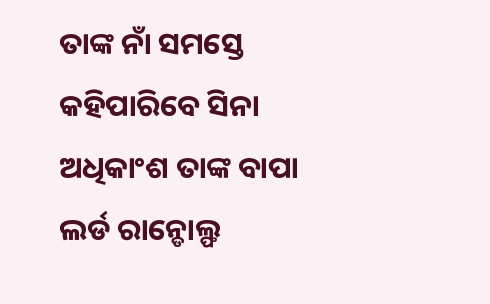ତାଙ୍କ ନାଁ ସମସ୍ତେ କହିପାରିବେ ସିନା ଅଧିକାଂଶ ତାଙ୍କ ବାପା ଲର୍ଡ ରାନ୍ଡୋଲ୍ଫ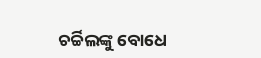ଚର୍ଚ୍ଚିଲଙ୍କୁ ବୋଧେ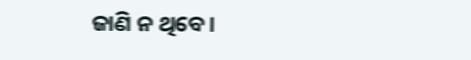ଜାଣି ନ ଥିବେ।